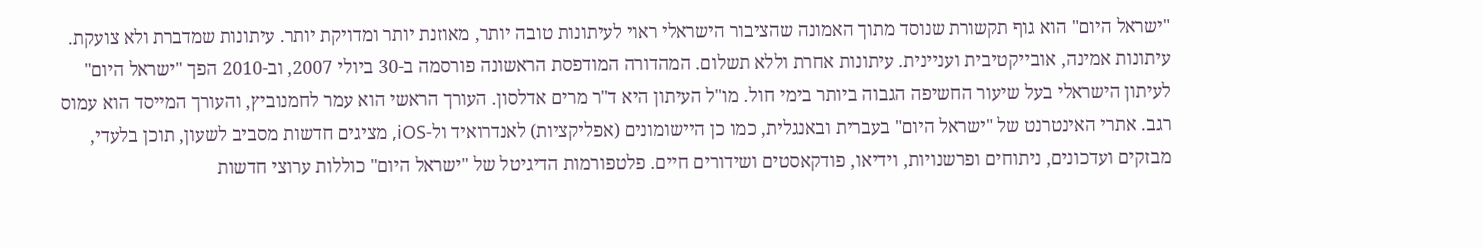"ישראל היום" הוא גוף תקשורת שנוסד מתוך האמונה שהציבור הישראלי ראוי לעיתונות טובה יותר, מאוזנת יותר ומדויקת יותר. עיתונות שמדברת ולא צועקת. עיתונות אמינה, אובייקטיבית ועניינית. עיתונות אחרת וללא תשלום. המהדורה המודפסת הראשונה פורסמה ב-30 ביולי 2007, וב-2010 הפך "ישראל היום" לעיתון הישראלי בעל שיעור החשיפה הגבוה ביותר בימי חול. מו"ל העיתון היא ד"ר מרים אדלסון. העורך הראשי הוא עמר לחמנוביץ, והעורך המייסד הוא עמוס רגב. אתרי האינטרנט של "ישראל היום" בעברית ובאנגלית, כמו כן היישומונים (אפליקציות) לאנדרואיד ול-iOS, מציגים חדשות מסביב לשעון, תוכן בלעדי, מבזקים ועדכונים, ניתוחים ופרשנויות, וידיאו, פודקאסטים ושידורים חיים. פלטפורמות הדיגיטל של "ישראל היום" כוללות ערוצי חדשות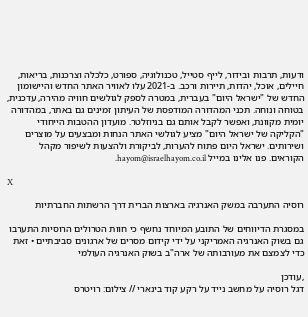ודעות, תרבות ובידור, לייף סטייל, טכנולוגיה, ספורט, כלכלה וצרכנות, בריאות, חיילים, אוכל, יהדות, תיירות ורכב. ב-2021 עלו לאוויר האתר החדש והיישומון החדש של "ישראל היום" בעברית, במטרה לספק לגולשים חוויה מהירה, עדכנית, בטוחה ונוחה. תכני המהדורה המודפסת של העיתון זמינים גם באתר, במהדורה יומית מקוונת, ואפשר לקבל אותם גם בניוזלטר. מועדון ההטבות הייחודי "הקליקה של ישראל היום" מציע לגולשי האתר הנחות ומבצעים על מוצרים ושירותים. ישראל היום פתוח להערות, לביקורת ולהצעות לשיפור מקהל הקוראים. פנו אלינו במייל hayom@israelhayom.co.il.

X

רוסיה התערבה במשק האנרגיה בארצות הברית דרך הרשתות החברתיות

במסגרת הדיווחים של התובע המיוחד נחשף כי חוות הטרולים הרוסיות התערבו גם בשוק האנרגיה האמריקני על ידי קידום מסרים של ארגונים סביבתיים • זאת כדי לצמצם את מעורבותה של ארה"ב בשוק האנרגיה העולמי

,עודכן
דגל רוסיה על מחשב נייד על רקע קוד בינארי // צילום: רויטרס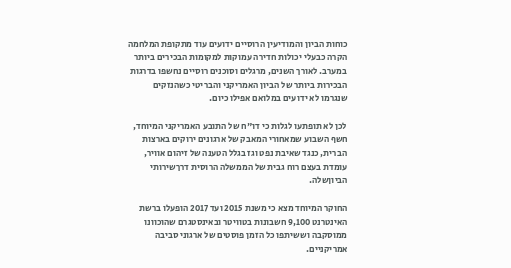כוחות הביון והמודיעין הרוסיים ידועים עוד מתקופת המלחמה הקרה כבעלי יכולות חדירה עמוקות למקומות הבכירים ביותר במערב. לאורך השנים, מרגלים וסוכנים רוסיים נחשפו בדרגות הבכירות ביותר של הביון האמריקני והבריטי כשהנזקים שנגרמו לא ידועים במלואם אפילו כיום.

לכן לא תופתעו לגלות כי דו"ח של התובע האמריקני המיוחד, חשף השבוע שמאחורי המאבק של ארגונים ירוקים בארצות הברית, כנגד שאיבת נפט וגז בגלל הטענה של זיהום אוויר, עומדת בעצם רוח גבית של הממשלה הרוסית דרךשירותי הביוןשלה.

החוקר המיוחד מצא כי משנת 2015 ועד 2017 הופעלו ברשת האינטרנט 9,100 חשבונות בטוויטר ובאינסטגרם שהוכוונו ממוסקבה וששיתפו כל הזמן פוסטים של ארגוני סביבה אמריקניים.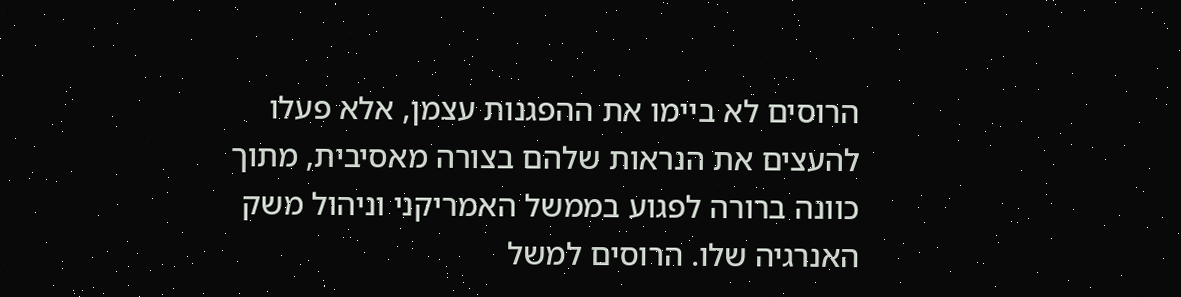הרוסים לא ביימו את ההפגנות עצמן, אלא פעלו להעצים את הנראות שלהם בצורה מאסיבית, מתוך כוונה ברורה לפגוע בממשל האמריקני וניהול משק האנרגיה שלו. הרוסים למשל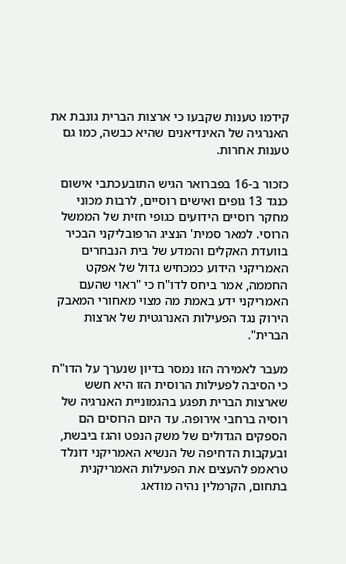קידמו טענות שקבעו כי ארצות הברית גונבת את האנרגיה של האינדיאנים שהיא כבשה, כמו גם טענות אחרות.

כזכור ב-16 בפברואר הגיש התובעכתבי אישום כנגד 13 גופים ואישים רוסיים, לרבות מכוני מחקר רוסיים הידועים כגופי חזית של הממשל הרוסי. למאר סמית' הנציג הרפובליקני הבכיר בוועדת האקלים והמדע של בית הנבחרים האמריקני הידוע כמכחיש גדול של אפקט החממה, אמר ביחס לדו"ח כי "ראוי שהעם האמריקני ידע באמת מה מצוי מאחורי המאבק הירוק נגד הפעילות האנרגטית של ארצות הברית".

מעבר לאמירה הזו נמסר בדיון שנערך על הדו"ח כי הסיבה לפעילות הרוסית הזו היא חשש שארצות הברית תפגע בהגמוניית האנרגיה של רוסיה ברחבי אירופה. עד היום הרוסים הם הספקים הגדולים של משק הנפט והגז ביבשת, ובעקבות הדחיפה של הנשיא האמריקני דונלד טראמפ להעצים את הפעילות האמריקנית בתחום, הקרמלין נהיה מודאג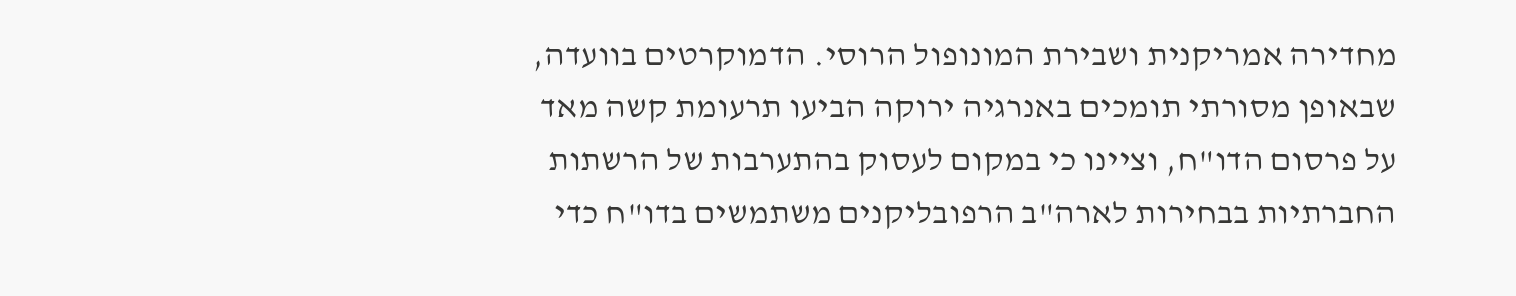מחדירה אמריקנית ושבירת המונופול הרוסי. הדמוקרטים בוועדה, שבאופן מסורתי תומכים באנרגיה ירוקה הביעו תרעומת קשה מאד על פרסום הדו"ח, וציינו כי במקום לעסוק בהתערבות של הרשתות החברתיות בבחירות לארה"ב הרפובליקנים משתמשים בדו"ח כדי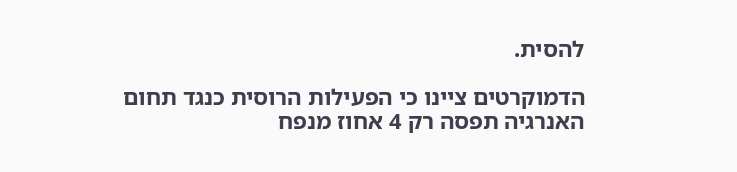להסית.

הדמוקרטים ציינו כי הפעילות הרוסית כנגד תחום האנרגיה תפסה רק 4 אחוז מנפח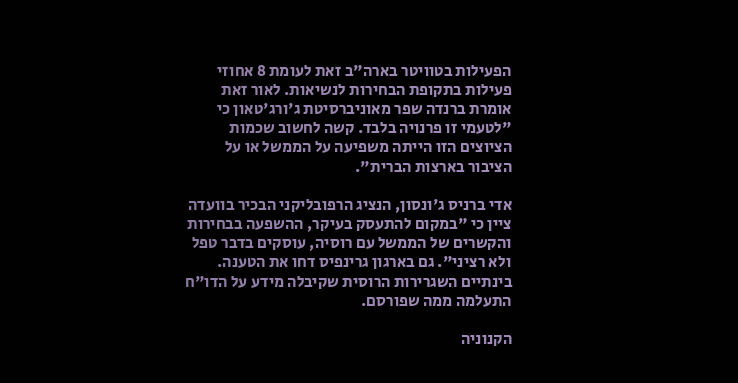הפעילות בטוויטר בארה"ב זאת לעומת 8 אחוזי פעילות בתקופת הבחירות לנשיאות. לאור זאת אומרת ברנדה שפר מאוניברסיטת ג'ורג'טאון כי "לטעמי זו פרנויה בלבד. קשה לחשוב שכמות הציוצים הזו הייתה משפיעה על הממשל או על הציבור בארצות הברית".

אדי ברניס ג'ונסון, הנציג הרפובליקני הבכיר בוועדה ציין כי "במקום להתעסק בעיקר, ההשפעה בבחירות והקשרים של הממשל עם רוסיה, עוסקים בדבר טפל ולא רציני". גם בארגון גרינפיס דחו את הטענה. בינתיים השגרירות הרוסית שקיבלה מידע על הדו"ח התעלמה ממה שפורסם.

הקנוניה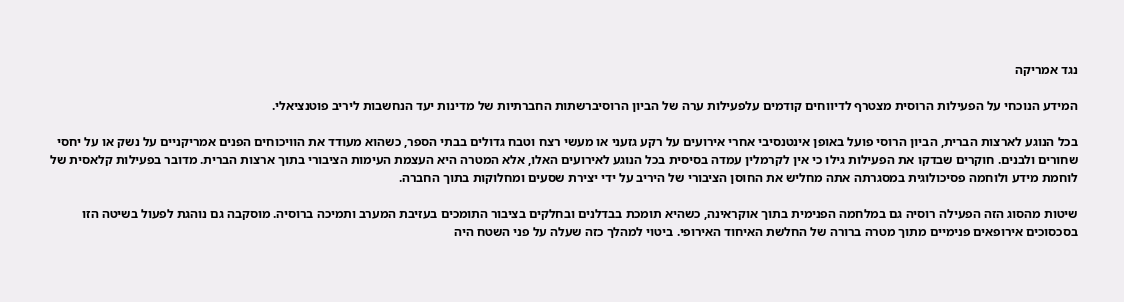נגד אמריקה

המידע הנוכחי על הפעילות הרוסית מצטרף לדיווחים קודמים עלפעילות ערה של הביון הרוסיברשתות החברתיות של מדינות יעד הנחשבות ליריב פוטנציאלי.

בכל הנוגע לארצות הברית, הביון הרוסי פועל באופן אינטנסיבי אחרי אירועים על רקע גזעני או מעשי רצח וטבח גדולים בבתי הספר, כשהוא מעודד את הוויכוחים הפנים אמריקניים על נשק או על יחסי שחורים ולבנים. חוקרים שבדקו את הפעילות גילו כי אין לקרמלין עמדה בסיסית בכל הנוגע לאירועים האלו, אלא המטרה היא העצמת העימות הציבורי בתוך ארצות הברית. מדובר בפעילות קלאסית של לוחמת מידע ולוחמה פסיכולוגית במסגרתה אתה מחליש את החוסן הציבורי של היריב על ידי יצירת שסעים ומחלוקות בתוך החברה.

שיטות מהסוג הזה הפעילה רוסיה גם במלחמה הפנימית בתוך אוקראינה, כשהיא תומכת בבדלנים ובחלקים בציבור התומכים בעזיבת המערב ותמיכה ברוסיה. מוסקבה גם נוהגת לפעול בשיטה הזו בסכסוכים אירופאים פנימיים מתוך מטרה ברורה של החלשת האיחוד האירופי. ביטוי למהלך כזה שעלה על פני השטח היה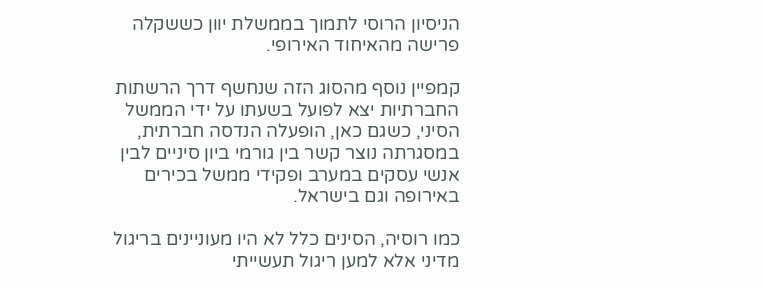הניסיון הרוסי לתמוך בממשלת יוון כששקלה פרישה מהאיחוד האירופי.

קמפיין נוסף מהסוג הזה שנחשף דרך הרשתות החברתיות יצא לפועל בשעתו על ידי הממשל הסיני, כשגם כאן, הופעלה הנדסה חברתית, במסגרתה נוצר קשר בין גורמי ביון סיניים לבין אנשי עסקים במערב ופקידי ממשל בכירים באירופה וגם בישראל.

כמו רוסיה, הסינים כלל לא היו מעוניינים בריגול מדיני אלא למען ריגול תעשייתי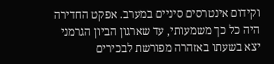וקידום אינטרסים סיניים במערב. אפקט החדירה היה כל כך משמעותי, עד שארגון הביון הגרמני יצא בשעתו באזהרה מפורשת לבכירים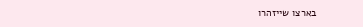בארצו שייזהרו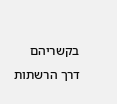בקשריהם דרך הרשתות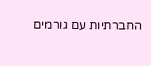החברתיות עם גורמים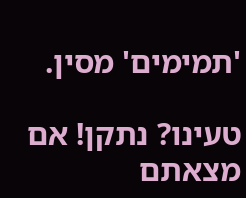'תמימים' מסין.

טעינו? נתקן! אם מצאתם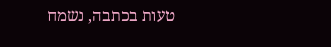טעות בכתבה, נשמח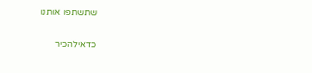שתשתפו אותנו

כדאילהכיר